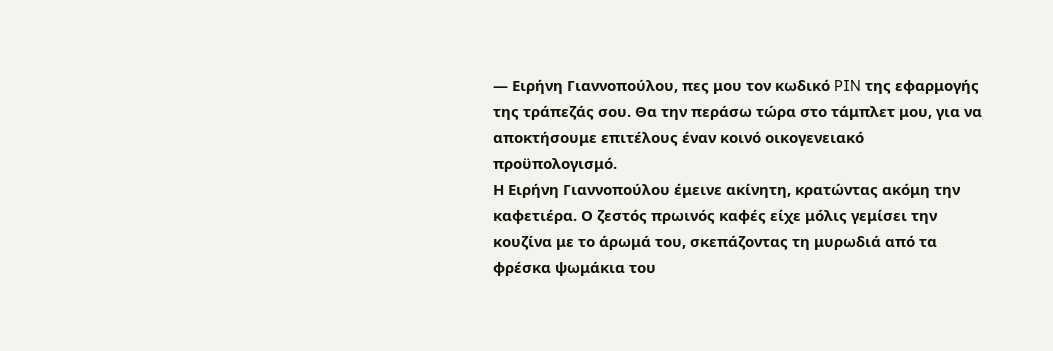— Ειρήνη Γιαννοπούλου, πες μου τον κωδικό PIN της εφαρμογής της τράπεζάς σου. Θα την περάσω τώρα στο τάμπλετ μου, για να αποκτήσουμε επιτέλους έναν κοινό οικογενειακό προϋπολογισμό.
Η Ειρήνη Γιαννοπούλου έμεινε ακίνητη, κρατώντας ακόμη την καφετιέρα. Ο ζεστός πρωινός καφές είχε μόλις γεμίσει την κουζίνα με το άρωμά του, σκεπάζοντας τη μυρωδιά από τα φρέσκα ψωμάκια του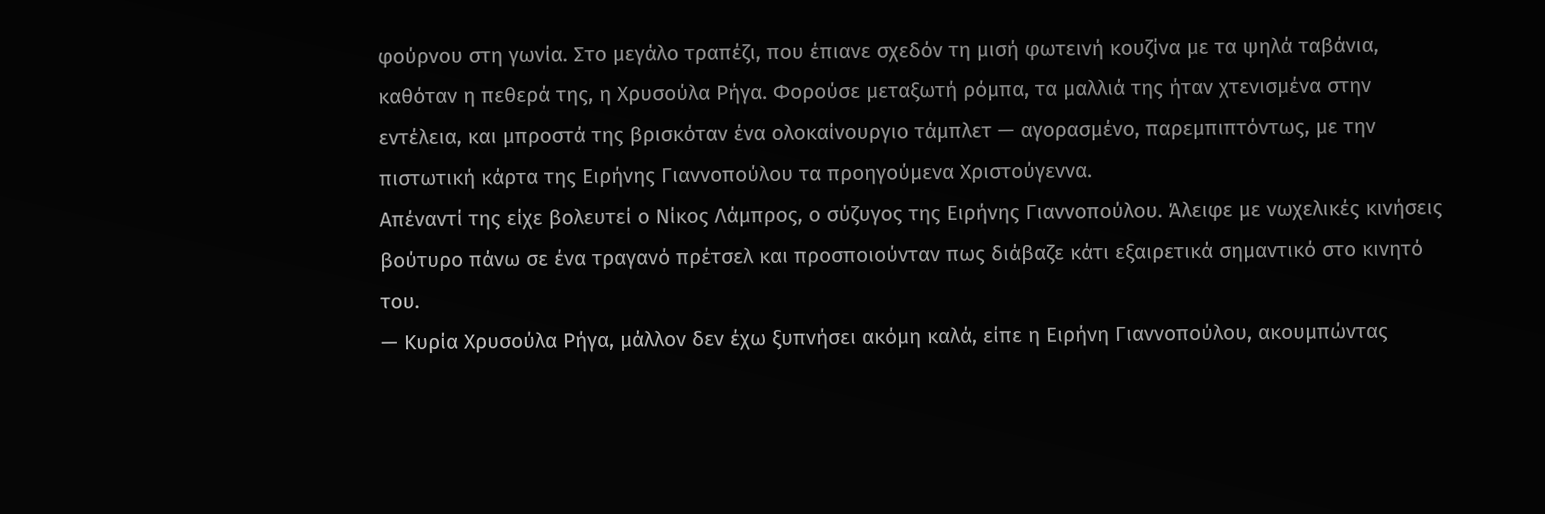φούρνου στη γωνία. Στο μεγάλο τραπέζι, που έπιανε σχεδόν τη μισή φωτεινή κουζίνα με τα ψηλά ταβάνια, καθόταν η πεθερά της, η Χρυσούλα Ρήγα. Φορούσε μεταξωτή ρόμπα, τα μαλλιά της ήταν χτενισμένα στην εντέλεια, και μπροστά της βρισκόταν ένα ολοκαίνουργιο τάμπλετ — αγορασμένο, παρεμπιπτόντως, με την πιστωτική κάρτα της Ειρήνης Γιαννοπούλου τα προηγούμενα Χριστούγεννα.
Απέναντί της είχε βολευτεί ο Νίκος Λάμπρος, ο σύζυγος της Ειρήνης Γιαννοπούλου. Άλειφε με νωχελικές κινήσεις βούτυρο πάνω σε ένα τραγανό πρέτσελ και προσποιούνταν πως διάβαζε κάτι εξαιρετικά σημαντικό στο κινητό του.
— Κυρία Χρυσούλα Ρήγα, μάλλον δεν έχω ξυπνήσει ακόμη καλά, είπε η Ειρήνη Γιαννοπούλου, ακουμπώντας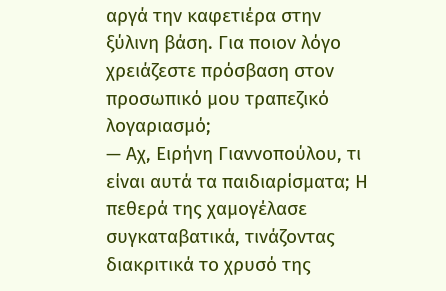αργά την καφετιέρα στην ξύλινη βάση. Για ποιον λόγο χρειάζεστε πρόσβαση στον προσωπικό μου τραπεζικό λογαριασμό;
— Αχ, Ειρήνη Γιαννοπούλου, τι είναι αυτά τα παιδιαρίσματα; Η πεθερά της χαμογέλασε συγκαταβατικά, τινάζοντας διακριτικά το χρυσό της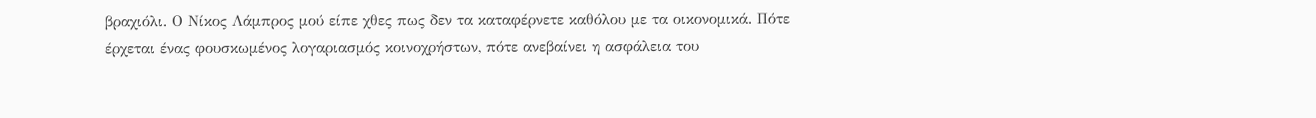βραχιόλι. Ο Νίκος Λάμπρος μού είπε χθες πως δεν τα καταφέρνετε καθόλου με τα οικονομικά. Πότε έρχεται ένας φουσκωμένος λογαριασμός κοινοχρήστων, πότε ανεβαίνει η ασφάλεια του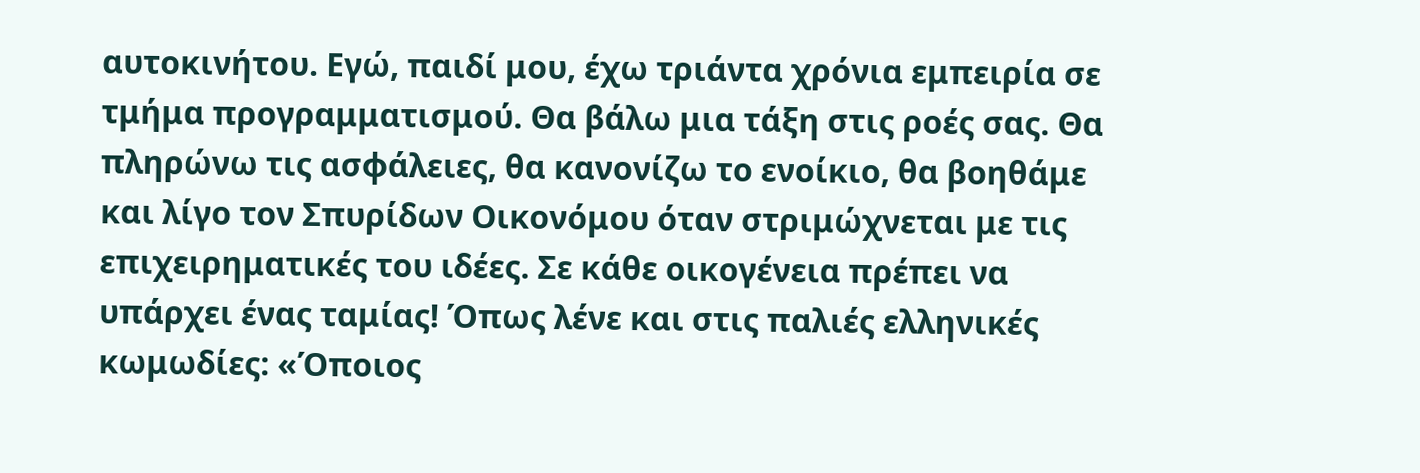αυτοκινήτου. Εγώ, παιδί μου, έχω τριάντα χρόνια εμπειρία σε τμήμα προγραμματισμού. Θα βάλω μια τάξη στις ροές σας. Θα πληρώνω τις ασφάλειες, θα κανονίζω το ενοίκιο, θα βοηθάμε και λίγο τον Σπυρίδων Οικονόμου όταν στριμώχνεται με τις επιχειρηματικές του ιδέες. Σε κάθε οικογένεια πρέπει να υπάρχει ένας ταμίας! Όπως λένε και στις παλιές ελληνικές κωμωδίες: «Όποιος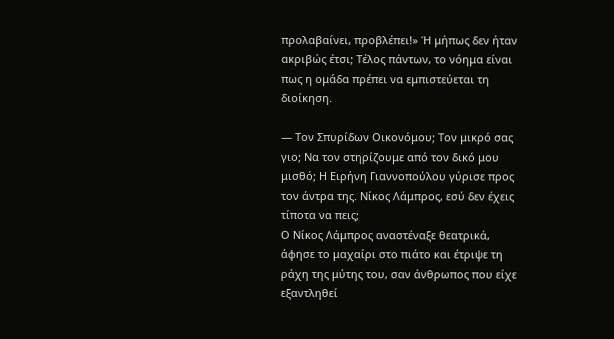προλαβαίνει, προβλέπει!» Ή μήπως δεν ήταν ακριβώς έτσι; Τέλος πάντων, το νόημα είναι πως η ομάδα πρέπει να εμπιστεύεται τη διοίκηση.

— Τον Σπυρίδων Οικονόμου; Τον μικρό σας γιο; Να τον στηρίζουμε από τον δικό μου μισθό; Η Ειρήνη Γιαννοπούλου γύρισε προς τον άντρα της. Νίκος Λάμπρος, εσύ δεν έχεις τίποτα να πεις;
Ο Νίκος Λάμπρος αναστέναξε θεατρικά, άφησε το μαχαίρι στο πιάτο και έτριψε τη ράχη της μύτης του, σαν άνθρωπος που είχε εξαντληθεί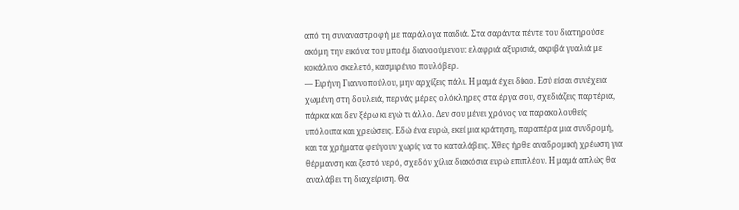από τη συναναστροφή με παράλογα παιδιά. Στα σαράντα πέντε του διατηρούσε ακόμη την εικόνα του μποέμ διανοούμενου: ελαφριά αξυρισιά, ακριβά γυαλιά με κοκάλινο σκελετό, κασμιρένιο πουλόβερ.
— Ειρήνη Γιαννοπούλου, μην αρχίζεις πάλι. Η μαμά έχει δίκιο. Εσύ είσαι συνέχεια χωμένη στη δουλειά, περνάς μέρες ολόκληρες στα έργα σου, σχεδιάζεις παρτέρια, πάρκα και δεν ξέρω κι εγώ τι άλλο. Δεν σου μένει χρόνος να παρακολουθείς υπόλοιπα και χρεώσεις. Εδώ ένα ευρώ, εκεί μια κράτηση, παραπέρα μια συνδρομή, και τα χρήματα φεύγουν χωρίς να το καταλάβεις. Χθες ήρθε αναδρομική χρέωση για θέρμανση και ζεστό νερό, σχεδόν χίλια διακόσια ευρώ επιπλέον. Η μαμά απλώς θα αναλάβει τη διαχείριση. Θα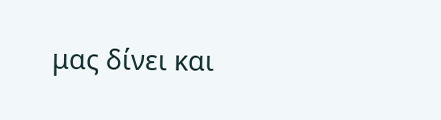μας δίνει και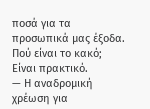ποσά για τα προσωπικά μας έξοδα. Πού είναι το κακό; Είναι πρακτικό.
— Η αναδρομική χρέωση για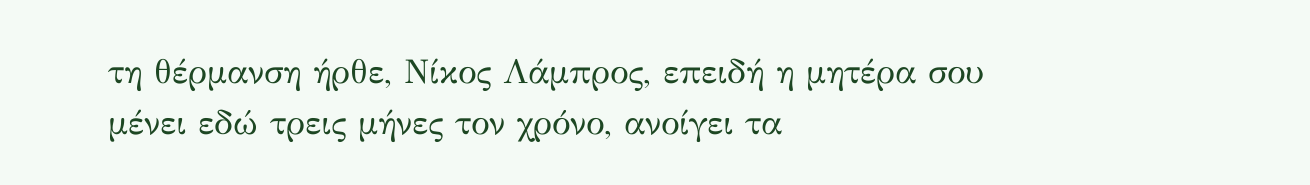τη θέρμανση ήρθε, Νίκος Λάμπρος, επειδή η μητέρα σου μένει εδώ τρεις μήνες τον χρόνο, ανοίγει τα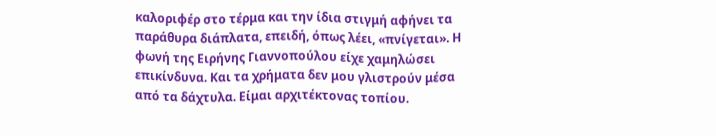καλοριφέρ στο τέρμα και την ίδια στιγμή αφήνει τα παράθυρα διάπλατα, επειδή, όπως λέει, «πνίγεται». Η φωνή της Ειρήνης Γιαννοπούλου είχε χαμηλώσει επικίνδυνα. Και τα χρήματα δεν μου γλιστρούν μέσα από τα δάχτυλα. Είμαι αρχιτέκτονας τοπίου.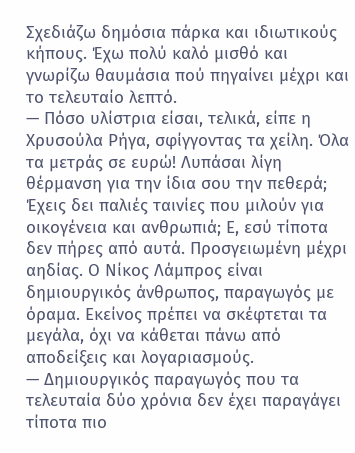Σχεδιάζω δημόσια πάρκα και ιδιωτικούς κήπους. Έχω πολύ καλό μισθό και γνωρίζω θαυμάσια πού πηγαίνει μέχρι και το τελευταίο λεπτό.
— Πόσο υλίστρια είσαι, τελικά, είπε η Χρυσούλα Ρήγα, σφίγγοντας τα χείλη. Όλα τα μετράς σε ευρώ! Λυπάσαι λίγη θέρμανση για την ίδια σου την πεθερά; Έχεις δει παλιές ταινίες που μιλούν για οικογένεια και ανθρωπιά; Ε, εσύ τίποτα δεν πήρες από αυτά. Προσγειωμένη μέχρι αηδίας. Ο Νίκος Λάμπρος είναι δημιουργικός άνθρωπος, παραγωγός με όραμα. Εκείνος πρέπει να σκέφτεται τα μεγάλα, όχι να κάθεται πάνω από αποδείξεις και λογαριασμούς.
— Δημιουργικός παραγωγός που τα τελευταία δύο χρόνια δεν έχει παραγάγει τίποτα πιο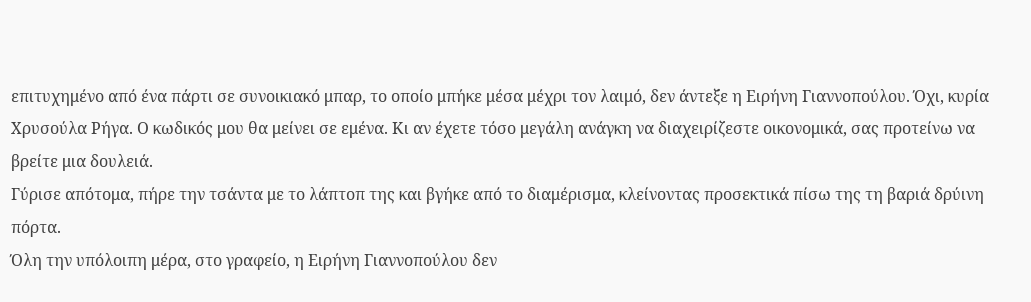επιτυχημένο από ένα πάρτι σε συνοικιακό μπαρ, το οποίο μπήκε μέσα μέχρι τον λαιμό, δεν άντεξε η Ειρήνη Γιαννοπούλου. Όχι, κυρία Χρυσούλα Ρήγα. Ο κωδικός μου θα μείνει σε εμένα. Κι αν έχετε τόσο μεγάλη ανάγκη να διαχειρίζεστε οικονομικά, σας προτείνω να βρείτε μια δουλειά.
Γύρισε απότομα, πήρε την τσάντα με το λάπτοπ της και βγήκε από το διαμέρισμα, κλείνοντας προσεκτικά πίσω της τη βαριά δρύινη πόρτα.
Όλη την υπόλοιπη μέρα, στο γραφείο, η Ειρήνη Γιαννοπούλου δεν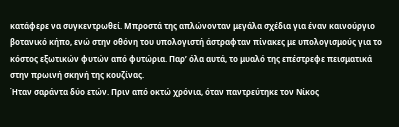κατάφερε να συγκεντρωθεί. Μπροστά της απλώνονταν μεγάλα σχέδια για έναν καινούργιο βοτανικό κήπο, ενώ στην οθόνη του υπολογιστή άστραφταν πίνακες με υπολογισμούς για το κόστος εξωτικών φυτών από φυτώρια. Παρ’ όλα αυτά, το μυαλό της επέστρεφε πεισματικά στην πρωινή σκηνή της κουζίνας.
Ήταν σαράντα δύο ετών. Πριν από οκτώ χρόνια, όταν παντρεύτηκε τον Νίκος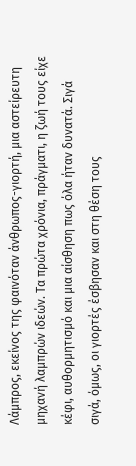Λάμπρος, εκείνος της φαινόταν άνθρωπος-γιορτή, μια αστείρευτη μηχανή λαμπρών ιδεών. Τα πρώτα χρόνια, πράγματι, η ζωή τους είχε κέφι, αυθορμητισμό και μια αίσθηση πως όλα ήταν δυνατά. Σιγά σιγά, όμως, οι γιορτές έσβησαν και στη θέση τους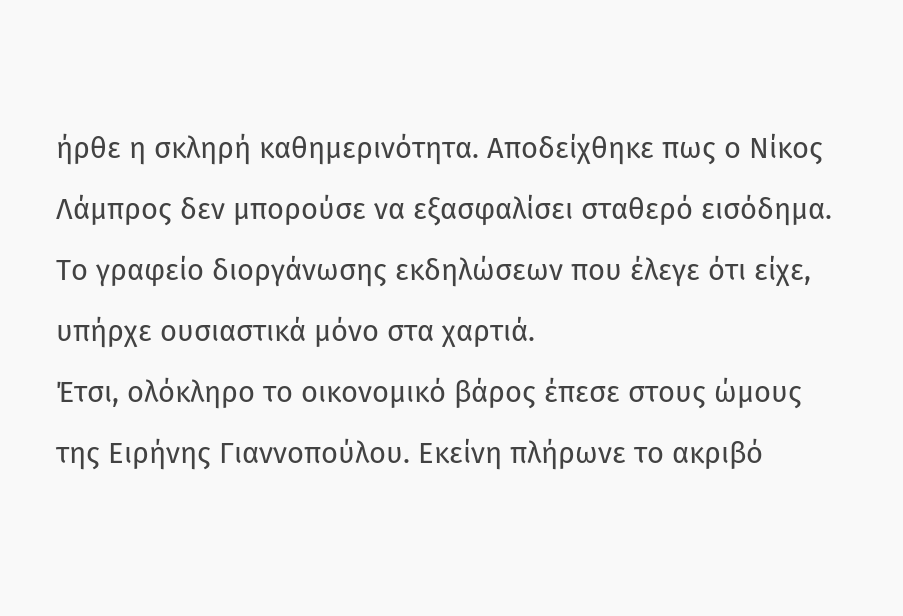ήρθε η σκληρή καθημερινότητα. Αποδείχθηκε πως ο Νίκος Λάμπρος δεν μπορούσε να εξασφαλίσει σταθερό εισόδημα. Το γραφείο διοργάνωσης εκδηλώσεων που έλεγε ότι είχε, υπήρχε ουσιαστικά μόνο στα χαρτιά.
Έτσι, ολόκληρο το οικονομικό βάρος έπεσε στους ώμους της Ειρήνης Γιαννοπούλου. Εκείνη πλήρωνε το ακριβό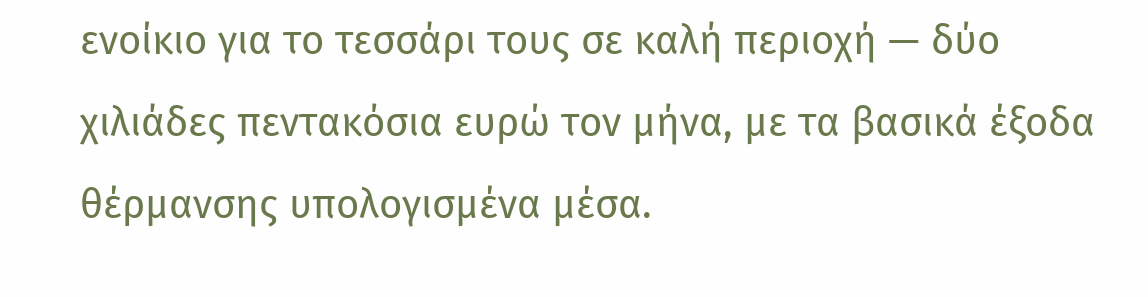ενοίκιο για το τεσσάρι τους σε καλή περιοχή — δύο χιλιάδες πεντακόσια ευρώ τον μήνα, με τα βασικά έξοδα θέρμανσης υπολογισμένα μέσα.